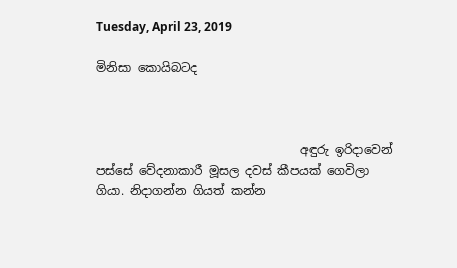Tuesday, April 23, 2019

මිනිසා කොයිබටද



                                  අඳුරු ඉරිදාවෙන් පස්සේ වේදනාකාරී මූසල දවස් කීපයක් ගෙවිලා ගියා. නිදාගන්න ගියත් කන්න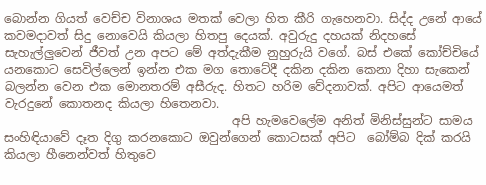බොන්න ගියත් වෙච්ච විනාශය මතක් වෙලා හිත කීරි ගැහෙනවා. සිද්ද උනේ ආයේ කවමදාවත් සිදු නොවෙයි කියලා හිතපු දෙයක්. අවුරුදු දහයක් නිදහසේ සැහැල්ලුවෙන් ජීවත් උන අපට මේ අත්දැකීම නුහුරුයි වගේ. බස් එකේ කෝච්චියේ යනකොට සෙවිල්ලෙන් ඉන්න එක මග තොටේදී දකින දකින කෙනා දිහා සැකෙන් බලන්න වෙන එක මොනතරම් අසීරුද. හිතට හරිම වේදනාවක්. අපිට ආයෙමත් වැරදුනේ කොතනද කියලා හිතෙනවා.
                                      අපි හැමවෙලේම අනිත් මිනිස්සුන්ට සාමය සංහිඳියාවේ දෑත දිගු කරනකොට ඔවුන්ගෙන් කොටසක් අපිට  බෝම්බ දික් කරයි කියලා හීනෙන්වත් හිතුවෙ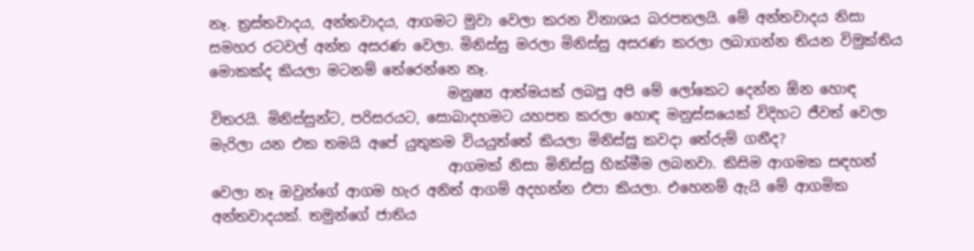නෑ. ත්‍රස්තවාදය, අන්තවාදය, ආගමට මුවා වෙලා කරන විනාශය බරපතලයි. මේ අන්තවාදය නිසා සමහර රටවල් අන්ත අසරණ වෙලා. මිනිස්සු මරලා මිනිස්සු අසරණ කරලා ලබාගන්න තියන විමුක්තිය මොකක්ද කියලා මටනම් තේරෙන්නෙ නෑ.
                                  මනුෂ්‍ය ආත්මයක් ලබපු අපි මේ ලෝකෙට දෙන්න ඕන හොඳ විතරයි. මිනිස්සුන්ට, පරිසරයට, සොබාදහමට යහපත කරලා හොඳ මනුස්සයෙක් විදිහට ජීවත් වෙලා මැරිලා යන එක තමයි අපේ යුතුකම වියයුත්තේ කියලා මිනිස්සු කවදා තේරුම් ගනීද?
                                  ආගමක් නිසා මිනිස්සු හික්මීම ලබනවා. කිසිම ආගමක සඳහන් වෙලා නෑ ඔවුන්ගේ ආගම හැර අනිත් ආගම් අදහන්න එපා කියලා. එහෙනම් ඇයි මේ ආගමික අන්තවාදයක්. තමුන්ගේ ජාතිය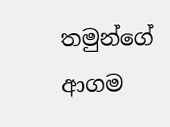තමුන්ගේ ආගම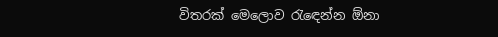විතරක් මෙලොව රැඳෙන්න ඕනා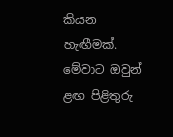කියන හැඟීමක්. මේවාට ඔවුන් ළඟ පිළිතුරු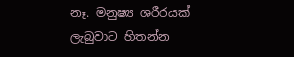නෑ. මනුෂ්‍ය ශරීරයක් ලැබුවාට හිතන්න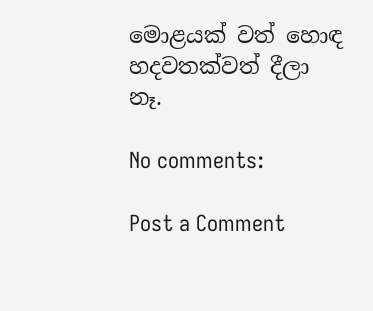මොළයක් වත් හොඳ හදවතක්වත් දීලා නෑ.

No comments:

Post a Comment